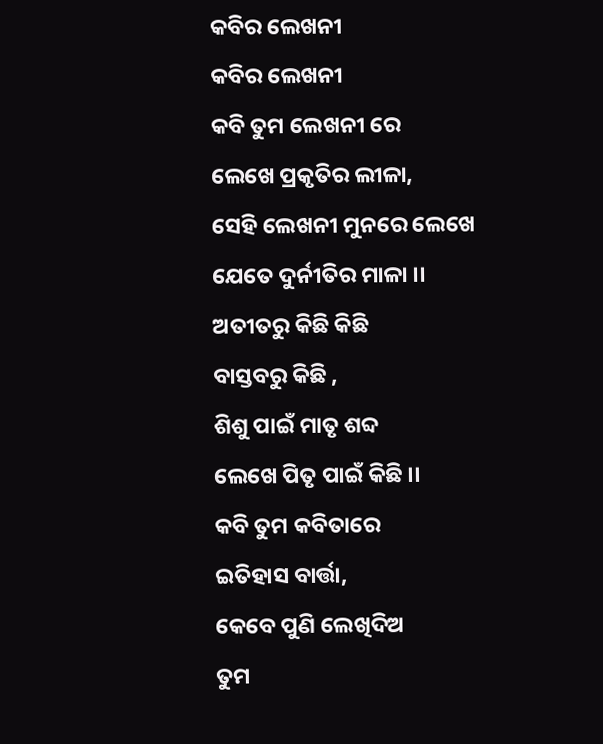କବିର ଲେଖନୀ
କବିର ଲେଖନୀ
କବି ତୁମ ଲେଖନୀ ରେ
ଲେଖେ ପ୍ରକୃତିର ଲୀଳା,
ସେହି ଲେଖନୀ ମୁନରେ ଲେଖେ
ଯେତେ ଦୁର୍ନୀତିର ମାଳା ।।
ଅତୀତରୁ କିଛି କିଛି
ବାସ୍ତବରୁ କିଛି ,
ଶିଶୁ ପାଇଁ ମାତୃ ଶବ୍ଦ
ଲେଖେ ପିତୃ ପାଇଁ କିଛି ।।
କବି ତୁମ କବିତାରେ
ଇତିହାସ ବାର୍ତ୍ତା,
କେବେ ପୁଣି ଲେଖିଦିଅ
ତୁମ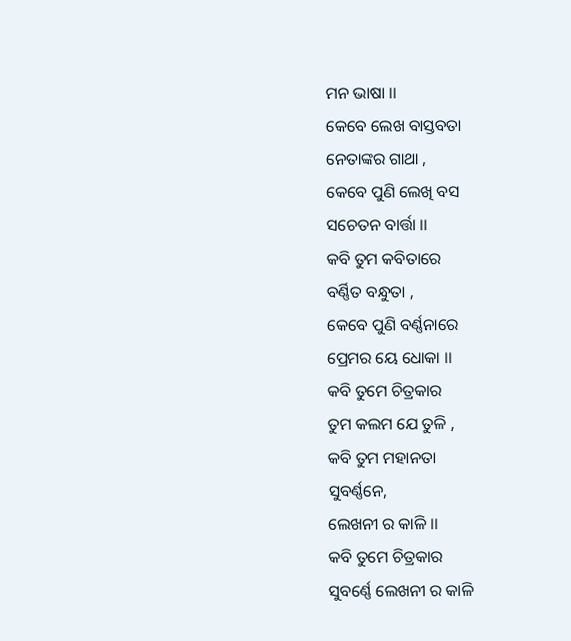ମନ ଭାଷା ।।
କେବେ ଲେଖ ବାସ୍ତବତା
ନେତାଙ୍କର ଗାଥା ,
କେବେ ପୁଣି ଲେଖି ବସ
ସଚେତନ ବାର୍ତ୍ତା ।।
କବି ତୁମ କବିତାରେ
ବର୍ଣ୍ଣିତ ବନ୍ଧୁତା ,
କେବେ ପୁଣି ବର୍ଣ୍ଣନାରେ
ପ୍ରେମର ୟେ ଧୋକା ।।
କବି ତୁମେ ଚିତ୍ରକାର
ତୁମ କଲମ ଯେ ତୁଳି ,
କବି ତୁମ ମହାନତା
ସୁବର୍ଣ୍ଣନେ,
ଲେଖନୀ ର କାଳି ।।
କବି ତୁମେ ଚିତ୍ରକାର
ସୁବର୍ଣ୍ଣେ ଲେଖନୀ ର କାଳି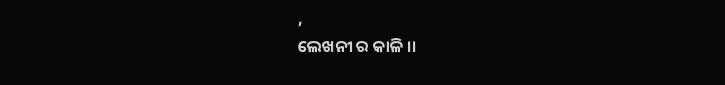,
ଲେଖନୀ ର କାଳି ।।